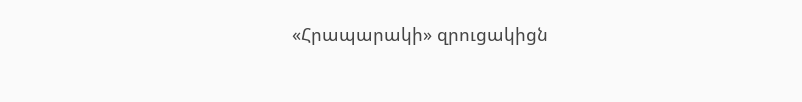«Հրապարակի» զրուցակիցն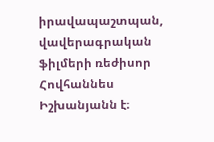իրավապաշտպան, վավերագրական ֆիլմերի ռեժիսոր Հովհաննես Իշխանյանն է։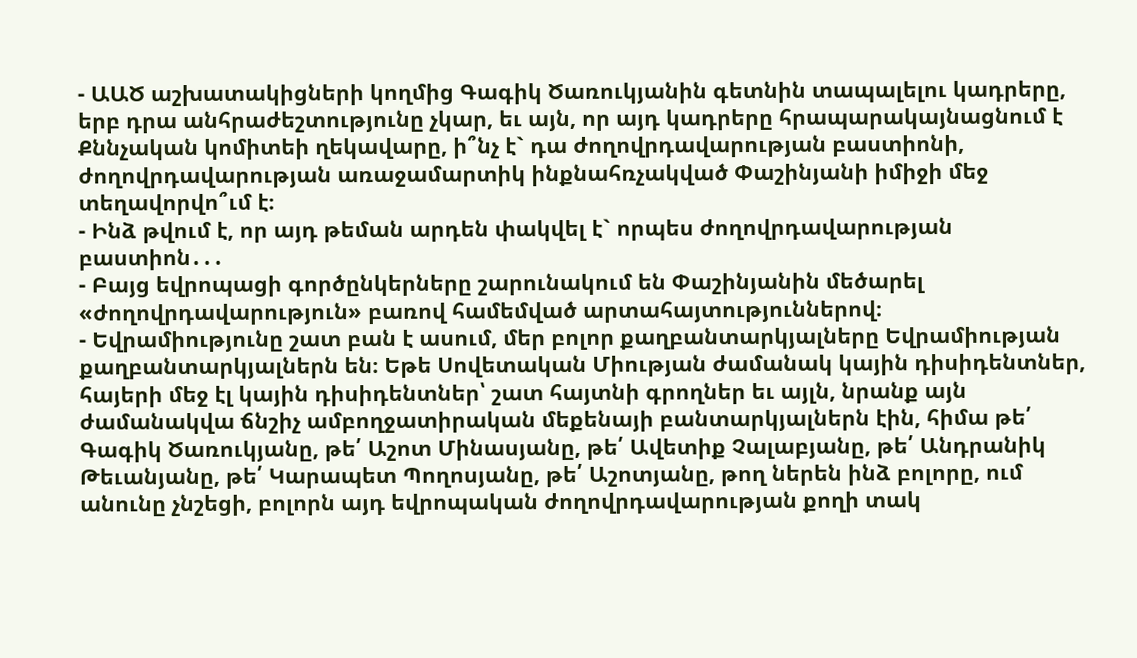- ԱԱԾ աշխատակիցների կողմից Գագիկ Ծառուկյանին գետնին տապալելու կադրերը, երբ դրա անհրաժեշտությունը չկար, եւ այն, որ այդ կադրերը հրապարակայնացնում է Քննչական կոմիտեի ղեկավարը, ի՞նչ է` դա ժողովրդավարության բաստիոնի, ժողովրդավարության առաջամարտիկ ինքնահռչակված Փաշինյանի իմիջի մեջ տեղավորվո՞ւմ է։
- Ինձ թվում է, որ այդ թեման արդեն փակվել է` որպես ժողովրդավարության բաստիոն․․․
- Բայց եվրոպացի գործընկերները շարունակում են Փաշինյանին մեծարել «ժողովրդավարություն» բառով համեմված արտահայտություններով։
- Եվրամիությունը շատ բան է ասում, մեր բոլոր քաղբանտարկյալները Եվրամիության քաղբանտարկյալներն են։ Եթե Սովետական Միության ժամանակ կային դիսիդենտներ, հայերի մեջ էլ կային դիսիդենտներ՝ շատ հայտնի գրողներ եւ այլն, նրանք այն ժամանակվա ճնշիչ ամբողջատիրական մեքենայի բանտարկյալներն էին, հիմա թե՛ Գագիկ Ծառուկյանը, թե՛ Աշոտ Մինասյանը, թե՛ Ավետիք Չալաբյանը, թե՛ Անդրանիկ Թեւանյանը, թե՛ Կարապետ Պողոսյանը, թե՛ Աշոտյանը, թող ներեն ինձ բոլորը, ում անունը չնշեցի, բոլորն այդ եվրոպական ժողովրդավարության քողի տակ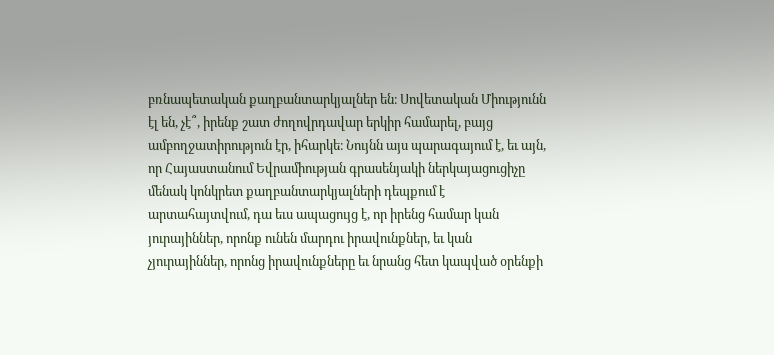բռնապետական քաղբանտարկյալներ են։ Սովետական Միությունն էլ են, չէ՞, իրենք շատ ժողովրդավար երկիր համարել, բայց ամբողջատիրություն էր, իհարկե։ Նույնն այս պարագայում է, եւ այն, որ Հայաստանում Եվրամիության գրասենյակի ներկայացուցիչը մենակ կոնկրետ քաղբանտարկյալների դեպքում է արտահայտվում, դա եւս ապացույց է, որ իրենց համար կան յուրայիններ, որոնք ունեն մարդու իրավունքներ, եւ կան չյուրայիններ, որոնց իրավունքները եւ նրանց հետ կապված օրենքի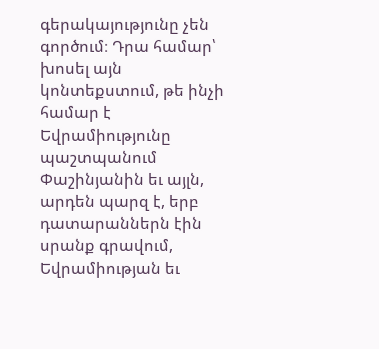գերակայությունը չեն գործում։ Դրա համար՝ խոսել այն կոնտեքստում, թե ինչի համար է Եվրամիությունը պաշտպանում Փաշինյանին եւ այլն, արդեն պարզ է, երբ դատարաններն էին սրանք գրավում, Եվրամիության եւ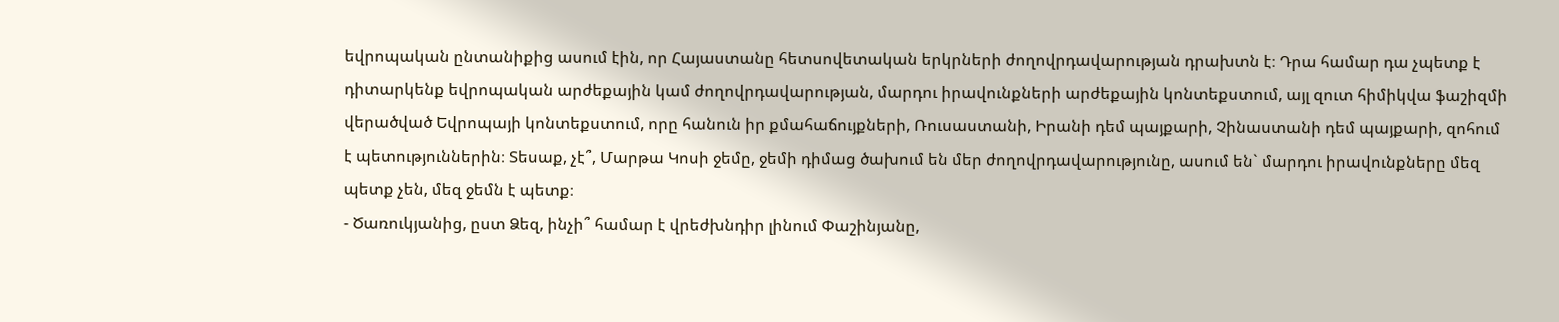եվրոպական ընտանիքից ասում էին, որ Հայաստանը հետսովետական երկրների ժողովրդավարության դրախտն է։ Դրա համար դա չպետք է դիտարկենք եվրոպական արժեքային կամ ժողովրդավարության, մարդու իրավունքների արժեքային կոնտեքստում, այլ զուտ հիմիկվա ֆաշիզմի վերածված Եվրոպայի կոնտեքստում, որը հանուն իր քմահաճույքների, Ռուսաստանի, Իրանի դեմ պայքարի, Չինաստանի դեմ պայքարի, զոհում է պետություններին։ Տեսաք, չէ՞, Մարթա Կոսի ջեմը, ջեմի դիմաց ծախում են մեր ժողովրդավարությունը, ասում են` մարդու իրավունքները մեզ պետք չեն, մեզ ջեմն է պետք։
- Ծառուկյանից, ըստ Ձեզ, ինչի՞ համար է վրեժխնդիր լինում Փաշինյանը,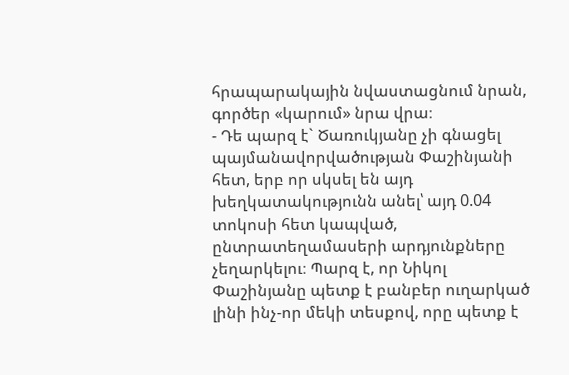հրապարակային նվաստացնում նրան, գործեր «կարում» նրա վրա։
- Դե պարզ է` Ծառուկյանը չի գնացել պայմանավորվածության Փաշինյանի հետ, երբ որ սկսել են այդ խեղկատակությունն անել՝ այդ 0.04 տոկոսի հետ կապված, ընտրատեղամասերի արդյունքները չեղարկելու։ Պարզ է, որ Նիկոլ Փաշինյանը պետք է բանբեր ուղարկած լինի ինչ-որ մեկի տեսքով, որը պետք է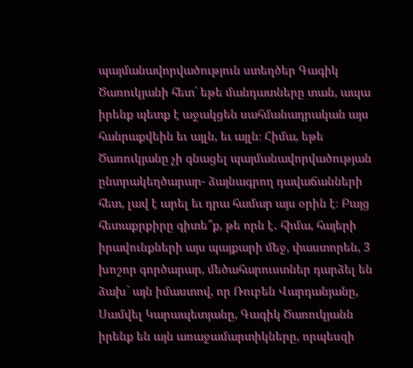պայմանավորվածություն ստեղծեր Գագիկ Ծառուկյանի հետ` եթե մանդատները տան, ապա իրենք պետք է աջակցեն սահմանադրական այս հանրաքվեին եւ այլն, եւ այլն։ Հիմա, եթե Ծառուկյանը չի գնացել պայմանավորվածության ընտրակեղծարար- ձայնագրող դավաճանների հետ, լավ է արել եւ դրա համար այս օրին է։ Բայց հետաքրքիրը գիտե՞ք, թե որն է․ հիմա, հայերի իրավունքների այս պայքարի մեջ, փաստորեն, 3 խոշոր գործարար, մեծահարուստներ դարձել են ձախ` այն իմաստով, որ Ռուբեն Վարդանյանը, Սամվել Կարապետյանը, Գագիկ Ծառուկյանն իրենք են այն առաջամարտիկները, որպեսզի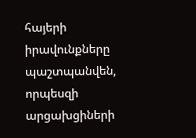հայերի իրավունքները պաշտպանվեն, որպեսզի արցախցիների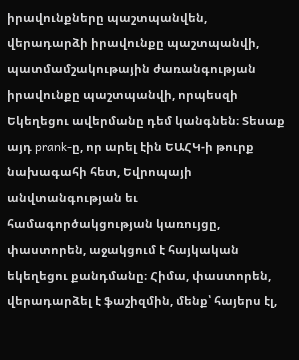իրավունքները պաշտպանվեն, վերադարձի իրավունքը պաշտպանվի, պատմամշակութային ժառանգության իրավունքը պաշտպանվի, որպեսզի Եկեղեցու ավերմանը դեմ կանգնեն։ Տեսաք այդ prank-ը, որ արել էին ԵԱՀԿ-ի թուրք նախագահի հետ, Եվրոպայի անվտանգության եւ համագործակցության կառույցը, փաստորեն, աջակցում է հայկական եկեղեցու քանդմանը։ Հիմա, փաստորեն, վերադարձել է ֆաշիզմին, մենք՝ հայերս էլ,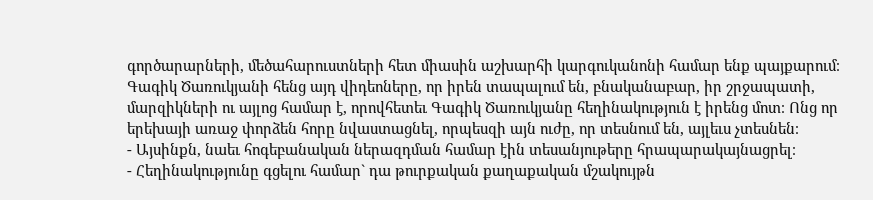գործարարների, մեծահարուստների հետ միասին աշխարհի կարգուկանոնի համար ենք պայքարում։ Գագիկ Ծառուկյանի հենց այդ վիդեոները, որ իրեն տապալում են, բնականաբար, իր շրջապատի, մարզիկների ու այլոց համար է, որովհետեւ Գագիկ Ծառուկյանը հեղինակություն է իրենց մոտ։ Ոնց որ երեխայի առաջ փորձեն հորը նվաստացնել, որպեսզի այն ուժը, որ տեսնում են, այլեւս չտեսնեն։
- Այսինքն, նաեւ հոգեբանական ներազդման համար էին տեսանյութերը հրապարակայնացրել։
- Հեղինակությունը գցելու համար` դա թուրքական քաղաքական մշակույթն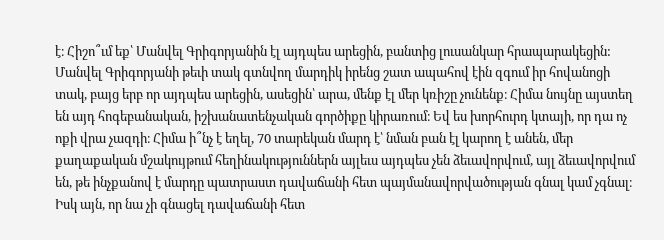է։ Հիշո՞ւմ եք՝ Մանվել Գրիգորյանին էլ այդպես արեցին, բանտից լուսանկար հրապարակեցին: Մանվել Գրիգորյանի թեւի տակ գտնվող մարդիկ իրենց շատ ապահով էին զգում իր հովանոցի տակ, բայց երբ որ այդպես արեցին, ասեցին՝ արա, մենք էլ մեր կռիշը չունենք։ Հիմա նույնը այստեղ են այդ հոգեբանական, իշխանատենչական գործիքը կիրառում։ Եվ ես խորհուրդ կտայի, որ դա ոչ ոքի վրա չազդի։ Հիմա ի՞նչ է եղել, 70 տարեկան մարդ է՝ նման բան էլ կարող է անեն, մեր քաղաքական մշակույթում հեղինակություններն այլեւս այդպես չեն ձեւավորվում, այլ ձեւավորվում են, թե ինչքանով է մարդը պատրաստ դավաճանի հետ պայմանավորվածության գնալ կամ չգնալ։ Իսկ այն, որ նա չի գնացել դավաճանի հետ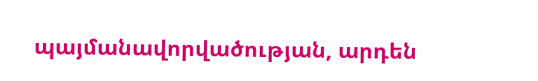պայմանավորվածության, արդեն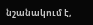նշանակում է,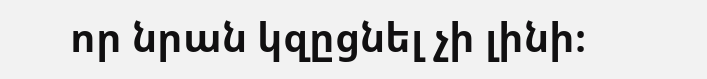որ նրան կզըցնել չի լինի։